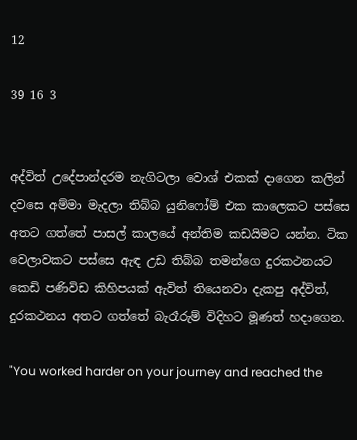12

39 16 3


අද්විත් උදේපාන්දරම නැගිටලා වොශ් එකක් දාගෙන කලින් දවසෙ අම්මා මැදලා තිබ්බ යුනිෆෝම් එක කාලෙකට පස්සෙ අතට ගත්තේ පාසල් කාලයේ අන්තිම කඩයිමට යන්න. ටික වෙලාවකට පස්සෙ ඇඳ උඩ තිබ්බ තමන්ගෙ දුරකථනයට කෙඩි පණිවිඩ කිහිපයක් ඇවිත් තියෙනවා දැකපු අද්විත්, දුරකථනය අතට ගත්තේ බැරෑරුම් විදිහට මූණත් හදාගෙන.

"You worked harder on your journey and reached the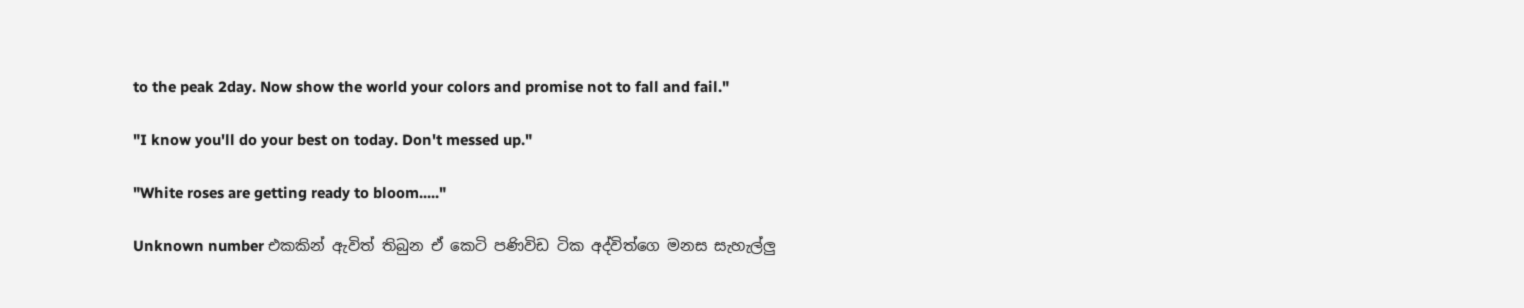to the peak 2day. Now show the world your colors and promise not to fall and fail."

"I know you'll do your best on today. Don't messed up."

"White roses are getting ready to bloom....."

Unknown number එකකින් ඇවිත් තිබුන ඒ කෙටි පණිවිඩ ටික අද්විත්ගෙ මනස සැහැල්ලු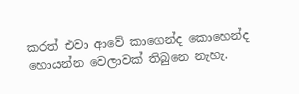කරත් එවා ආවේ කාගෙන්ද කොහෙන්ද හොයන්න වෙලාවක් තිබුනෙ නැහැ.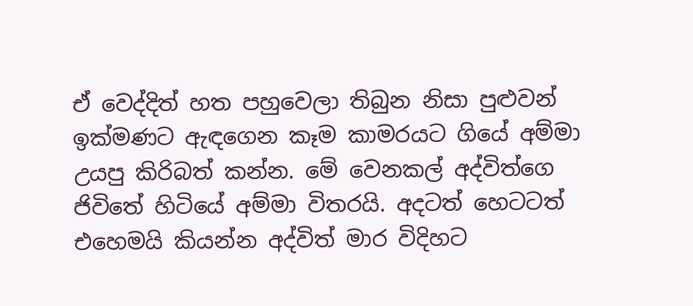ඒ වෙද්දිත් හත පහුවෙලා තිබුන නිසා පුළුවන් ඉක්මණට ඇඳගෙන කෑම කාමරයට ගියේ අම්මා උයපු කිරිබත් කන්න. මේ වෙනකල් අද්විත්ගෙ ජිවිතේ හිටියේ අම්මා විතරයි. අදටත් හෙටටත් එහෙමයි කියන්න අද්විත් මාර විදිහට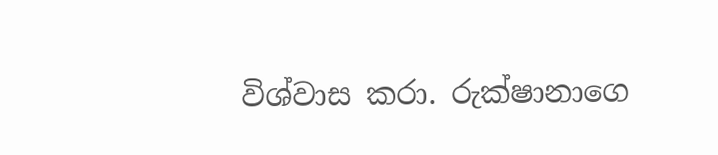විශ්වාස කරා. රුක්ෂානාගෙ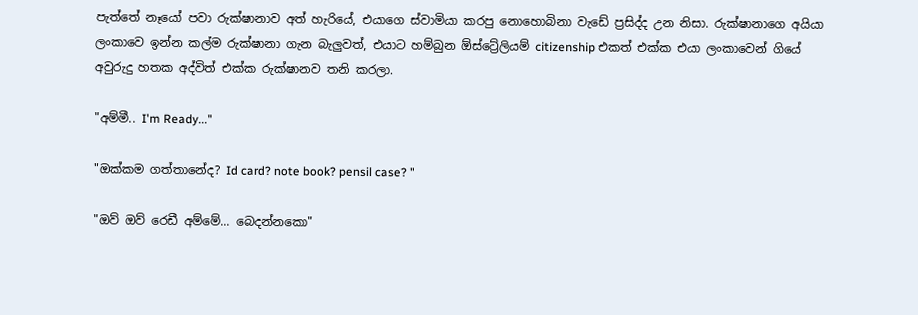පැත්තේ නෑයෝ පවා රුක්ෂානාව අත් හැරියේ, එයාගෙ ස්වාමියා කරපු නොහොබිනා වැඩේ ප්‍රසිද්ද උන නිසා. රුක්ෂානාගෙ අයියා ලංකාවෙ ඉන්න කල්ම රුක්ෂානා ගැන බැලුවත්, එයාට හම්බුන ඕස්ට්‍රේලියම් citizenship එකත් එක්ක එයා ලංකාවෙන් ගියේ අවුරුදු හතක අද්විත් එක්ක රුක්ෂානව තනි කරලා.

"අම්මී.. I'm Ready..."

"ඔක්කම ගත්තානේද? Id card? note book? pensil case? "

"ඔව් ඔව් රෙඩී අම්මේ... බෙදන්නකො"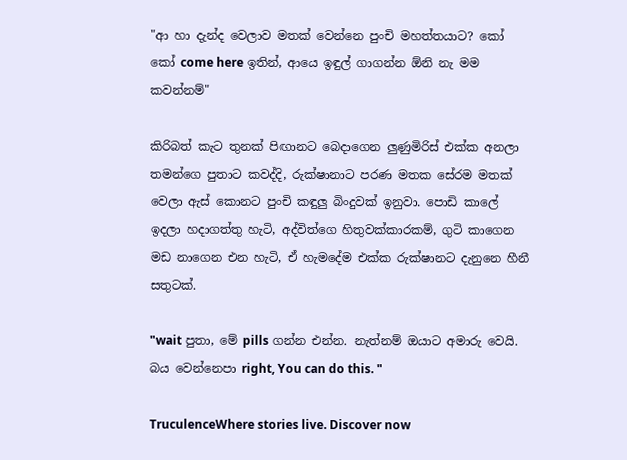"ආ හා දැන්ද වෙලාව මතක් වෙන්නෙ පුංචි මහත්තයාට? කෝ කෝ come here ඉතින්, ආයෙ ඉඳුල් ගාගන්න ඕනි නැ මම කවන්නම්"

කිරිබත් කැට තුනක් පිඟානට බෙදාගෙන ලුණුමිරිස් එක්ක අනලා තමන්ගෙ පුතාට කවද්දි, රුක්ෂානාට පරණ මතක සේරම මතක් වෙලා ඇස් කොනට පුංචි කඳුලු බිංදුවක් ඉනුවා. පොඩි කාලේ ඉදලා හදාගත්තු හැටි, අද්විත්ගෙ හිතුවක්කාරකම්, ගුටි කාගෙන මඩ නාගෙන එන හැටි, ඒ හැමදේම එක්ක රුක්ෂානට දැනුනෙ හීනී සතුටක්.

"wait පුතා, මේ pills ගන්න එන්න. නැත්නම් ඔයාට අමාරු වෙයි. බය වෙන්නෙපා right, You can do this. "

TruculenceWhere stories live. Discover now